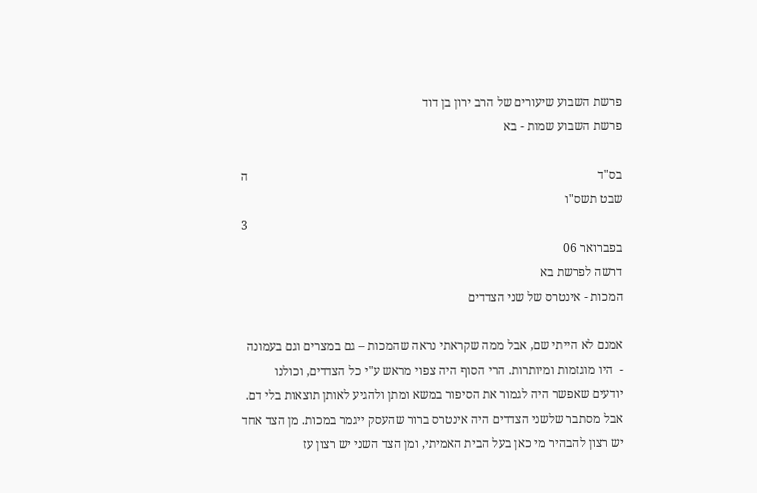פרשת השבוע שיעורים של הרב ירון בן דוד
פרשת השבוע שמות - בא

בס"ד                                                                                                                ה שבט תשס"ו
                                                                                                                        3 בפברואר 06
דרשה לפרשת בא
המכות - אינטרס של שני הצדדים

אמנם לא הייתי שם, אבל ממה שקראתי נראה שהמכות – גם במצרים וגם בעמונה -  היו מוגזמות ומיותרות. הרי הסוף היה צפוי מראש ע"י כל הצדדים, וכולנו יודעים שאפשר היה לגמור את הסיפור במשא ומתן ולהגיע לאותן תוצאות בלי דם. אבל מסתבר שלשני הצדדים היה אינטרס ברור שהעסק ייגמר במכות. מן הצד אחד יש רצון להבהיר מי כאן בעל הבית האמיתי, ומן הצד השני יש רצון עז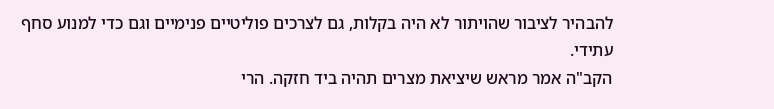להבהיר לציבור שהויתור לא היה בקלות, גם לצרכים פוליטיים פנימיים וגם כדי למנוע סחף עתידי.
הקב"ה אמר מראש שיציאת מצרים תהיה ביד חזקה. הרי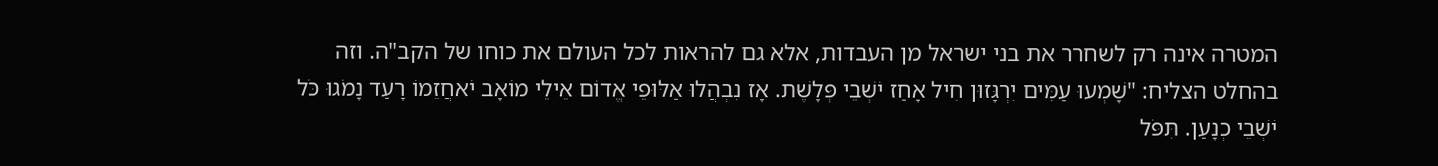המטרה אינה רק לשחרר את בני ישראל מן העבדות, אלא גם להראות לכל העולם את כוחו של הקב"ה. וזה בהחלט הצליח: "שָׁמְעוּ עַמִּים יִרְגָּזוּן חִיל אָחַז יֹשְׁבֵי פְּלָשֶׁת. אָז נִבְהֲלוּ אַלּוּפֵי אֱדוֹם אֵילֵי מוֹאָב יֹאחֲזֵמוֹ רָעַד נָמֹגוּ כֹּל יֹשְׁבֵי כְנָעַן. תִּפֹּל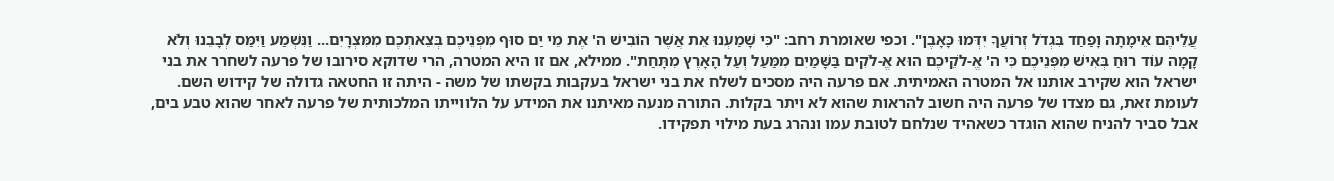עֲלֵיהֶם אֵימָתָה וָפַחַד בִּגְדֹל זְרוֹעֲךָ יִדְּמוּ כָּאָבֶן". וכפי שאומרת רחב: "כִּי שָׁמַעְנוּ אֵת אֲשֶׁר הוֹבִישׁ ה' אֶת מֵי יַם סוּף מִפְּנֵיכֶם בְּצֵאתְכֶם מִמִּצְרָיִם... וַנִּשְׁמַע וַיִּמַּס לְבָבֵנוּ וְלֹא קָמָה עוֹד רוּחַ בְּאִישׁ מִפְּנֵיכֶם כִּי ה' אֱ-לֹקֵיכֶם הוּא אֱ-לֹקִים בַּשָּׁמַיִם מִמַּעַל וְעַל הָאָרֶץ מִתָּחַת". ממילא, אם זו היא המטרה, הרי שדוקא סירובו של פרעה לשחרר את בני ישראל הוא שקירב אותנו אל המטרה האמיתית. אם פרעה היה מסכים לשלח את בני ישראל בעקבות בקשתו של משה - היתה זו החטאה גדולה של קידוש השם.
לעומת זאת, גם מצדו של פרעה היה חשוב להראות שהוא לא ויתר בקלות. התורה מנעה מאיתנו את המידע על הלווייתו המלכותית של פרעה לאחר שהוא טבע בים, אבל סביר להניח שהוא הוגדר כשאהיד שנלחם לטובת עמו ונהרג בעת מילוי תפקידו.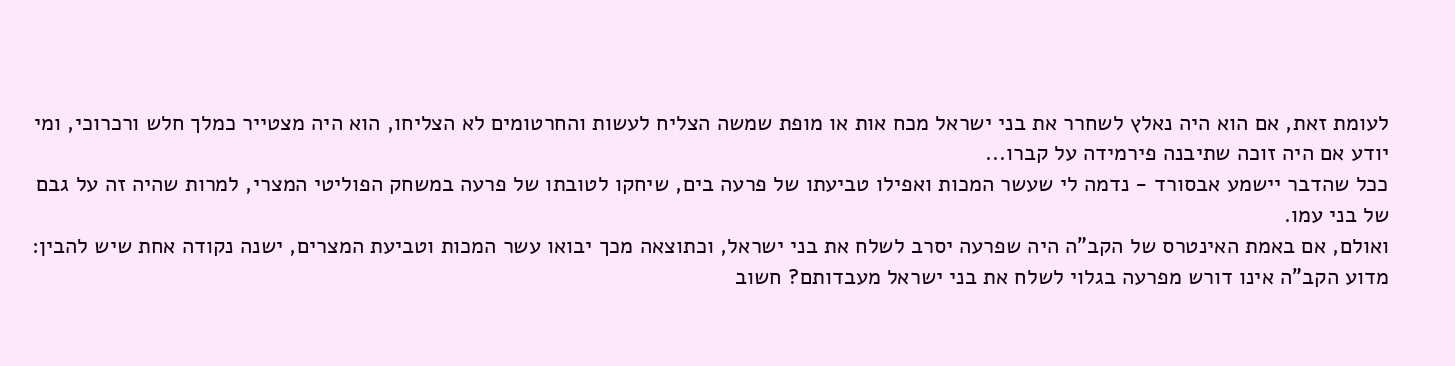לעומת זאת, אם הוא היה נאלץ לשחרר את בני ישראל מכח אות או מופת שמשה הצליח לעשות והחרטומים לא הצליחו, הוא היה מצטייר כמלך חלש ורכרוכי, ומי יודע אם היה זוכה שתיבנה פירמידה על קברו...
ככל שהדבר יישמע אבסורד - נדמה לי שעשר המכות ואפילו טביעתו של פרעה בים, שיחקו לטובתו של פרעה במשחק הפוליטי המצרי, למרות שהיה זה על גבם של בני עמו.
ואולם, אם באמת האינטרס של הקב"ה היה שפרעה יסרב לשלח את בני ישראל, וכתוצאה מכך יבואו עשר המכות וטביעת המצרים, ישנה נקודה אחת שיש להבין: מדוע הקב"ה אינו דורש מפרעה בגלוי לשלח את בני ישראל מעבדותם? חשוב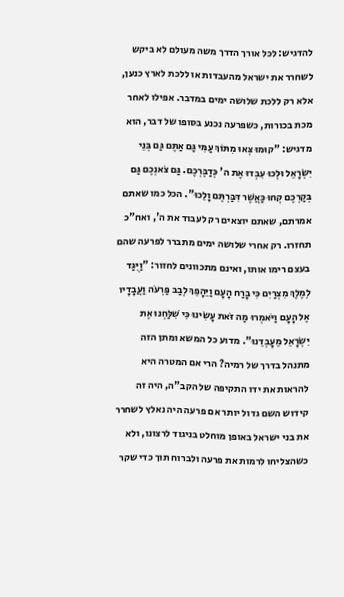להדגיש: לכל אורך הדרך משה מעולם לא ביקש לשחרר את ישראל מהעבדות או ללכת לארץ כנען, אלא רק ללכת שלושה ימים במדבר. אפילו לאחר מכת בכורות, כשפרעה נכנע בסופו של דבר, הוא מדגיש: "קוּמוּ צְּאוּ מִתּוֹךְ עַמִּי גַּם אַתֶּם גַּם בְּנֵי יִשְׂרָאֵל וּלְכוּ עִבְדוּ אֶת ה' כְּדַבֶּרְכֶם. גַּם צֹאנְכֶם גַּם בְּקַרְכֶם קְחוּ כַּאֲשֶׁר דִּבַּרְתֶּם וָלֵכוּ". הכל כמו שאתם אמרתם, שאתם יוצאים רק לעבוד את ה', ואח"כ תחזרו. רק אחרי שלושה ימים מתברר לפרעה שהם בעצם רימו אותו, ואינם מתכוונים לחזור: "וַיֻּגַּד לְמֶלֶךְ מִצְרַיִם כִּי בָרַח הָעָם וַיֵּהָפֵךְ לְבַב פַּרְעֹה וַעֲבָדָיו אֶל הָעָם וַיֹּאמְרוּ מַה זֹּאת עָשִׂינוּ כִּי שִׁלַּחְנוּ אֶת יִשְׂרָאֵל מֵעָבְדֵנוּ". מדוע כל המשא ומתן הזה מתנהל בדרך של רמיה? הרי אם המטרה היא להראות את ידו התקיפה של הקב"ה, היה זה קידוש השם גדול יותר אם פרעה היה נאלץ לשחרר את בני ישראל באופן מוחלט בניגוד לרצונו, ולא כשהצליחו לרמות את פרעה ולברוח תוך כדי שקר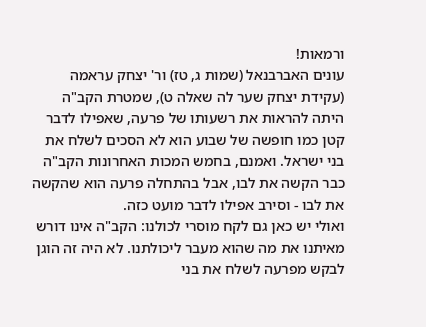ורמאות!
עונים האברבנאל (שמות ג, טז) ור' יצחק עראמה (עקידת יצחק שער לה שאלה ט), שמטרת הקב"ה היתה להראות את רשעותו של פרעה, שאפילו לדבר קטן כמו חופשה של שבוע הוא לא הסכים לשלח את בני ישראל. ואמנם, בחמש המכות האחרונות הקב"ה כבר הקשה את לבו, אבל בהתחלה פרעה הוא שהקשה את לבו - וסירב אפילו לדבר מועט כזה.
ואולי יש כאן גם לקח מוסרי לכולנו: הקב"ה אינו דורש מאיתנו את מה שהוא מעבר ליכולתנו. לא היה זה הוגן לבקש מפרעה לשלח את בני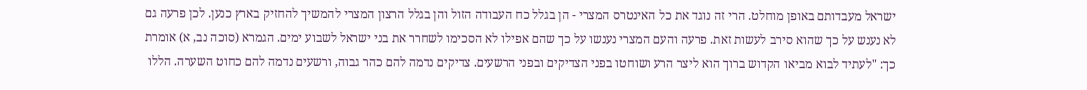ישראל מעבדותם באופן מוחלט. הרי זה נוגד את כל האינטרס המצרי - הן בגלל כח העבודה הזול והן בגלל הרצון המצרי להמשיך להחזיק בארץ כנען. לכן פרעה גם לא נענש על כך שהוא סירב לעשות זאת. פרעה והעם המצרי נענשו על כך שהם אפילו לא הסכימו לשחרר את בני ישראל לשבוע ימים. הגמרא (סוכה נב, א) אומרת כך: "לעתיד לבוא מביאו הקדוש ברוך הוא ליצר הרע ושוחטו בפני הצדיקים ובפני הרשעים. צדיקים נדמה להם כהר גבוה, ורשעים נדמה להם כחוט השערה. הללו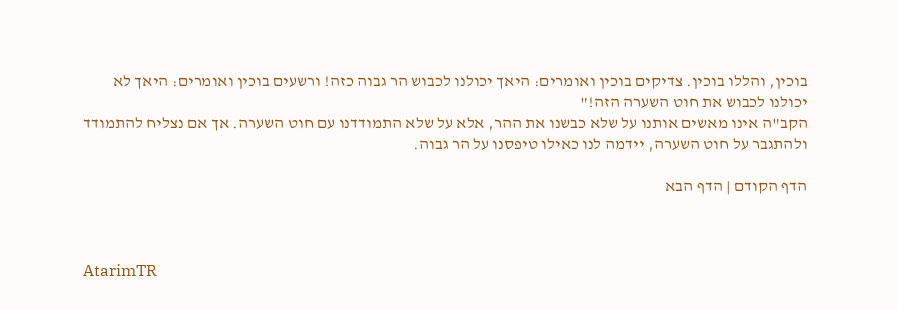בוכין, והללו בוכין. צדיקים בוכין ואומרים: היאך יכולנו לכבוש הר גבוה כזה! ורשעים בוכין ואומרים: היאך לא יכולנו לכבוש את חוט השערה הזה!"
הקב"ה אינו מאשים אותנו על שלא כבשנו את ההר, אלא על שלא התמודדנו עם חוט השערה. אך אם נצליח להתמודד ולהתגבר על חוט השערה, יידמה לנו כאילו טיפסנו על הר גבוה.

הדף הקודם | הדף הבא



AtarimTR